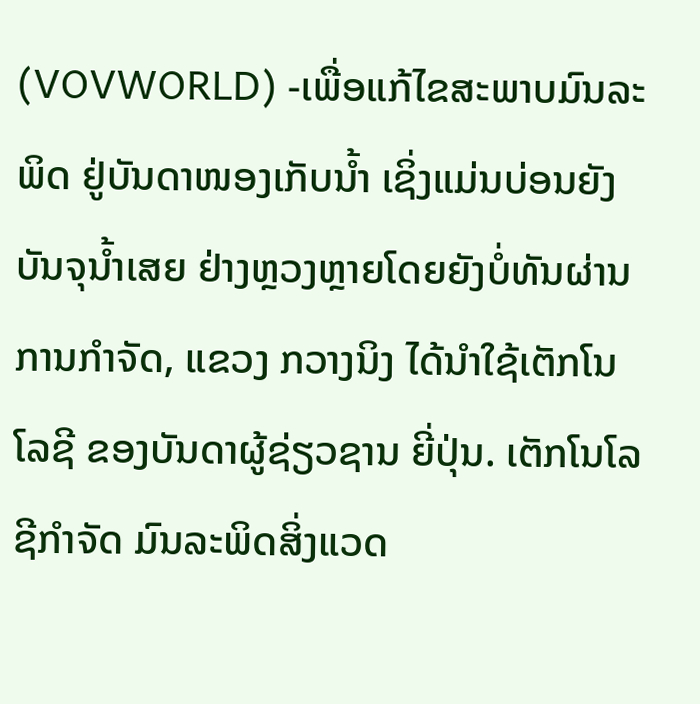(VOVWORLD) -ເພື່ອແກ້ໄຂສະພາບມົນລະພິດ ຢູ່ບັນດາໜອງເກັບນ້ຳ ເຊິ່ງແມ່ນບ່ອນຍັງບັນຈຸນ້ຳເສຍ ຢ່າງຫຼວງຫຼາຍໂດຍຍັງບໍ່ທັນຜ່ານການກຳຈັດ, ແຂວງ ກວາງນິງ ໄດ້ນຳໃຊ້ເຕັກໂນໂລຊີ ຂອງບັນດາຜູ້ຊ່ຽວຊານ ຍີ່ປຸ່ນ. ເຕັກໂນໂລຊີກຳຈັດ ມົນລະພິດສິ່ງແວດ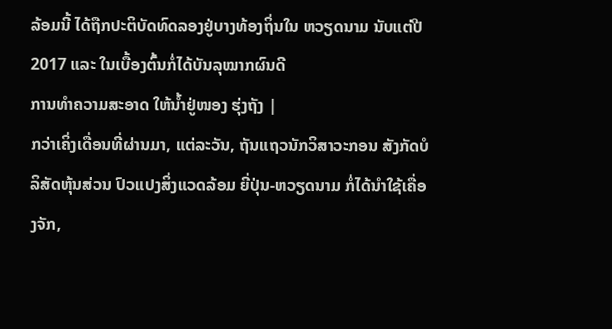ລ້ອມນີ້ ໄດ້ຖືກປະຕິບັດທົດລອງຢູ່ບາງທ້ອງຖິ່ນໃນ ຫວຽດນາມ ນັບແຕ່ປີ 2017 ແລະ ໃນເບື້ອງຕົ້ນກໍ່ໄດ້ບັນລຸໝາກຜົນດີ
ການທຳຄວາມສະອາດ ໃຫ້ນ້ຳຢູ່ໜອງ ຮຸ່ງຖັງ |
ກວ່າເຄິ່ງເດື່ອນທີ່ຜ່ານມາ, ແຕ່ລະວັນ, ຖັນແຖວນັກວິສາວະກອນ ສັງກັດບໍລິສັດຫຸ້ນສ່ວນ ປົວແປງສິ່ງແວດລ້ອມ ຍີ່ປຸ່ນ-ຫວຽດນາມ ກໍ່ໄດ້ນຳໃຊ້ເຄື່ອງຈັກ,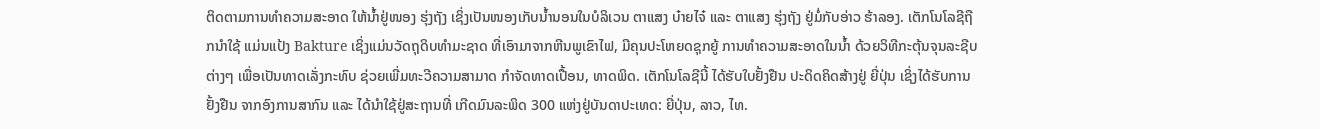ຕິດຕາມການທຳຄວາມສະອາດ ໃຫ້ນ້ຳຢູ່ໜອງ ຮຸ່ງຖັງ ເຊິ່ງເປັນໜອງເກັບນ້ຳນອນໃນບໍລິເວນ ຕາແສງ ບ໋າຍໄຈ໋ ແລະ ຕາແສງ ຮຸ່ງຖັງ ຢູ່ມໍ່ກັບອ່າວ ຮ້າລອງ. ເຕັກໂນໂລຊີຖືກນຳໃຊ້ ແມ່ນແປ້ງ Bakture ເຊິ່ງແມ່ນວັດຖຸດິບທຳມະຊາດ ທີ່ເອົາມາຈາກຫີນພູເຂົາໄຟ, ມີຄຸນປະໂຫຍດຊຸກຍູ້ ການທຳຄວາມສະອາດໃນນ້ຳ ດ້ວຍວິທີກະຕຸ້ນຈຸນລະຊີບຕ່າງໆ ເພື່ອເປັນທາດເລັ່ງກະທົບ ຊ່ວຍເພີ່ມທະວີຄວາມສາມາດ ກຳຈັດທາດເປື້ອນ, ທາດພິດ. ເຕັກໂນໂລຊີນີ້ ໄດ້ຮັບໃບຢັ້ງຢືນ ປະດິດຄິດສ້າງຢູ່ ຍີ່ປຸ່ນ ເຊິ່ງໄດ້ຮັບການຢັ້ງຢືນ ຈາກອົງການສາກົນ ແລະ ໄດ້ນຳໃຊ້ຢູ່ສະຖານທີ່ ເກີດມົນລະພິດ 300 ແຫ່ງຢູ່ບັນດາປະເທດ: ຍີ່ປຸ່ນ, ລາວ, ໄທ.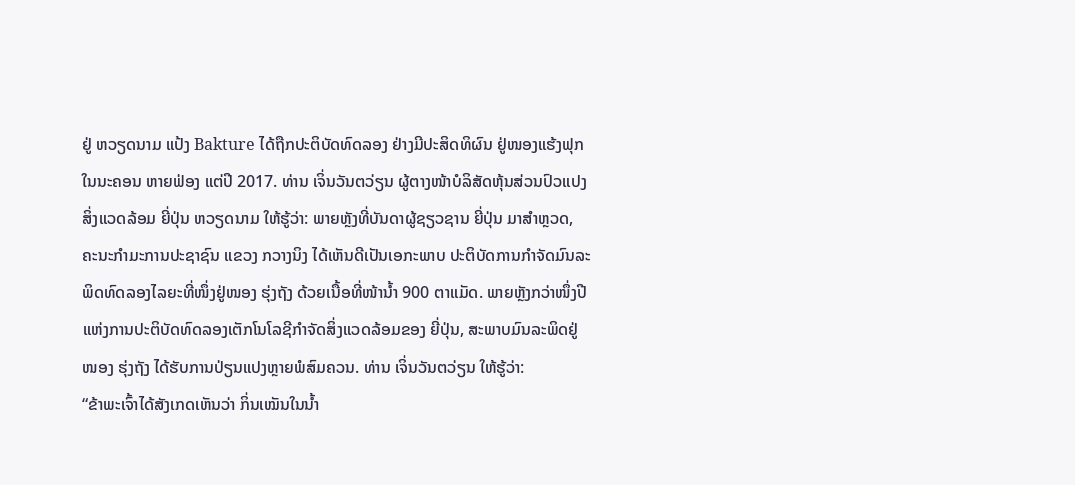ຢູ່ ຫວຽດນາມ ແປ້ງ Bakture ໄດ້ຖືກປະຕິບັດທົດລອງ ຢ່າງມີປະສິດທິຜົນ ຢູ່ໜອງແຮ້ງຟຸກ ໃນນະຄອນ ຫາຍຟ່ອງ ແຕ່ປີ 2017. ທ່ານ ເຈິ່ນວັນຕວ່ຽນ ຜູ້ຕາງໜ້າບໍລິສັດຫຸ້ນສ່ວນປົວແປງສິ່ງແວດລ້ອມ ຍີ່ປຸ່ນ ຫວຽດນາມ ໃຫ້ຮູ້ວ່າ: ພາຍຫຼັງທີ່ບັນດາຜູ້ຊຽວຊານ ຍີ່ປຸ່ນ ມາສຳຫຼວດ, ຄະນະກຳມະການປະຊາຊົນ ແຂວງ ກວາງນິງ ໄດ້ເຫັນດີເປັນເອກະພາບ ປະຕິບັດການກຳຈັດມົນລະພິດທົດລອງໄລຍະທີ່ໜຶ່ງຢູ່ໜອງ ຮຸ່ງຖັງ ດ້ວຍເນື້ອທີ່ໜ້ານ້ຳ 900 ຕາແມັດ. ພາຍຫຼັງກວ່າໜຶ່ງປີແຫ່ງການປະຕິບັດທົດລອງເຕັກໂນໂລຊີກຳຈັດສິ່ງແວດລ້ອມຂອງ ຍີ່ປຸ່ນ, ສະພາບມົນລະພິດຢູ່ໜອງ ຮຸ່ງຖັງ ໄດ້ຮັບການປ່ຽນແປງຫຼາຍພໍສົມຄວນ. ທ່ານ ເຈິ່ນວັນຕວ່ຽນ ໃຫ້ຮູ້ວ່າ:
“ຂ້າພະເຈົ້າໄດ້ສັງເກດເຫັນວ່າ ກິ່ນເໝັນໃນນ້ຳ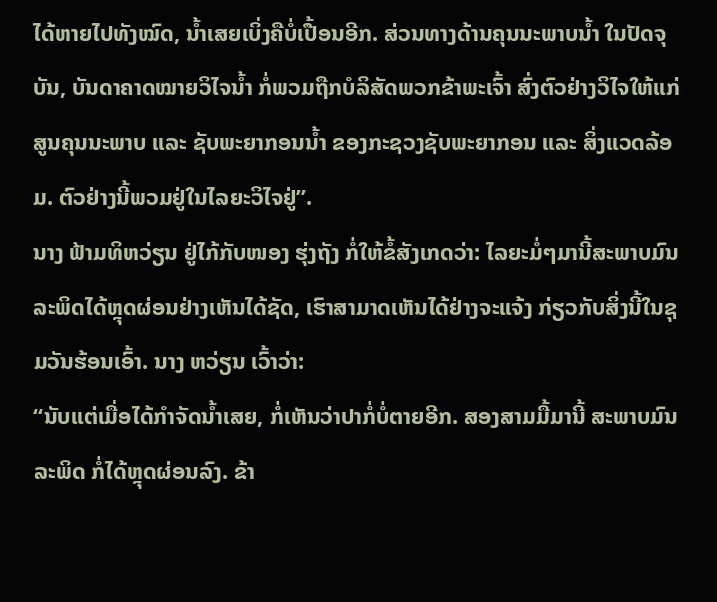ໄດ້ຫາຍໄປທັງໝົດ, ນ້ຳເສຍເບິ່ງຄືບໍ່ເປື້ອນອີກ. ສ່ວນທາງດ້ານຄຸນນະພາບນ້ຳ ໃນປັດຈຸບັນ, ບັນດາຄາດໝາຍວິໄຈນ້ຳ ກໍ່ພວມຖືກບໍລິສັດພວກຂ້າພະເຈົ້າ ສົ່ງຕົວຢ່າງວິໄຈໃຫ້ແກ່ສູນຄຸນນະພາບ ແລະ ຊັບພະຍາກອນນ້ຳ ຂອງກະຊວງຊັບພະຍາກອນ ແລະ ສິ່ງແວດລ້ອມ. ຕົວຢ່າງນີ້ພວມຢູ່ໃນໄລຍະວິໄຈຢູ່”.
ນາງ ຟ້າມທິຫວ່ຽນ ຢູ່ໄກ້ກັບໜອງ ຮຸ່ງຖັງ ກໍ່ໃຫ້ຂໍ້ສັງເກດວ່າ: ໄລຍະມໍ່ໆມານີ້ສະພາບມົນລະພິດໄດ້ຫຼຸດຜ່ອນຢ່າງເຫັນໄດ້ຊັດ, ເຮົາສາມາດເຫັນໄດ້ຢ່າງຈະແຈ້ງ ກ່ຽວກັບສິ່ງນີ້ໃນຊຸມວັນຮ້ອນເອົ້າ. ນາງ ຫວ່ຽນ ເວົ້າວ່າ:
“ນັບແຕ່ເມື່ອໄດ້ກຳຈັດນ້ຳເສຍ, ກໍ່ເຫັນວ່າປາກໍ່ບໍ່ຕາຍອີກ. ສອງສາມມື້ມານີ້ ສະພາບມົນລະພິດ ກໍ່ໄດ້ຫຼຸດຜ່ອນລົງ. ຂ້າ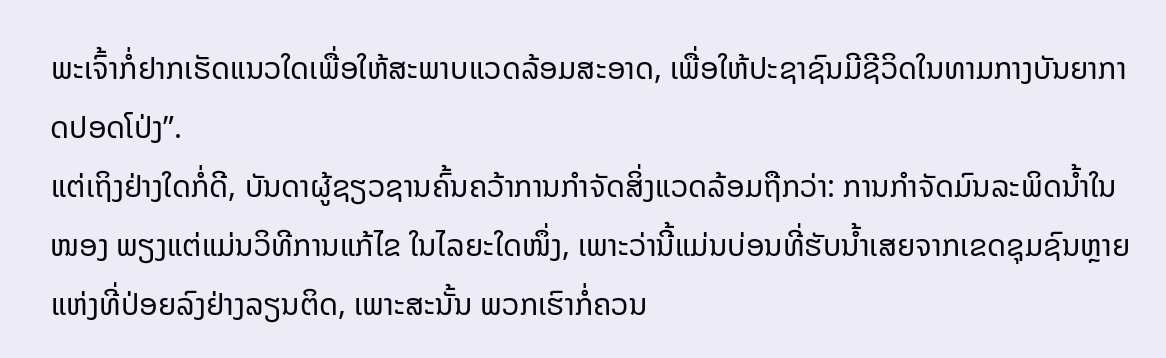ພະເຈົ້າກໍ່ຢາກເຮັດແນວໃດເພື່ອໃຫ້ສະພາບແວດລ້ອມສະອາດ, ເພື່ອໃຫ້ປະຊາຊົນມີຊີວິດໃນທາມກາງບັນຍາກາດປອດໂປ່ງ”.
ແຕ່ເຖິງຢ່າງໃດກໍ່ດີ, ບັນດາຜູ້ຊຽວຊານຄົ້ນຄວ້າການກຳຈັດສິ່ງແວດລ້ອມຖືກວ່າ: ການກຳຈັດມົນລະພິດນ້ຳໃນໜອງ ພຽງແຕ່ແມ່ນວິທີການແກ້ໄຂ ໃນໄລຍະໃດໜຶ່ງ, ເພາະວ່ານີ້ແມ່ນບ່ອນທີ່ຮັບນ້ຳເສຍຈາກເຂດຊຸມຊົນຫຼາຍແຫ່ງທີ່ປ່ອຍລົງຢ່າງລຽນຕິດ, ເພາະສະນັ້ນ ພວກເຮົາກໍ່ຄວນ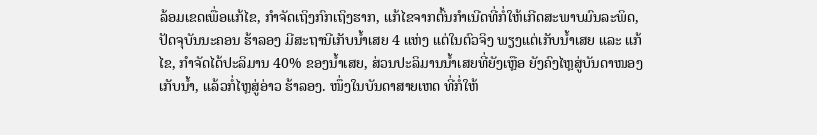ລ້ອມເຂດເພື່ອແກ້ໄຂ, ກຳຈັດເຖິງກົກເຖິງຮາກ, ແກ້ໄຂຈາກຕົ້ນກຳເນີດທີ່ກໍ່ໃຫ້ເກີດສະພາບມົນລະພິດ, ປັດຈຸບັນນະຄອນ ຮ້າລອງ ມີສະຖານີເກັບນ້ຳເສຍ 4 ແຫ່ງ ແຕ່ໃນຕົວຈິງ ພຽງແຕ່ເກັບນ້ຳເສຍ ແລະ ແກ້ໄຂ, ກຳຈັດໄດ້ປະລິມານ 40% ຂອງນ້ຳເສຍ, ສ່ວນປະລິມານນ້ຳເສຍທີ່ຍັງເຫຼືອ ຍັງຄົງໄຫຼສູ່ບັນດາໜອງເກັບນ້ຳ, ແລ້ວກໍ່ໄຫຼສູ່ອ່າວ ຮ້າລອງ. ໜຶ່ງໃນບັນດາສາຍເຫດ ທີ່ກໍ່ໃຫ້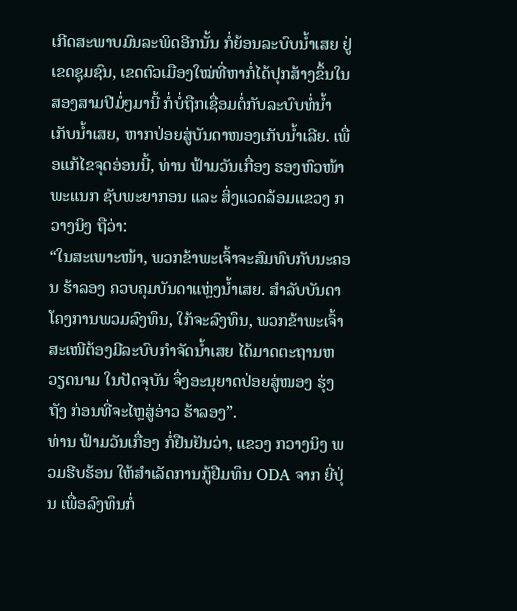ເກີດສະພາບມົນລະພິດອີກນັ້ນ ກໍ່ຍ້ອນລະບົບນ້ຳເສຍ ຢູ່ເຂດຊຸມຊົນ, ເຂດຕົວເມືອງໃໝ່ທີ່ຫາກໍ່ໄດ້ປຸກສ້າງຂຶ້ນໃນສອງສາມປີມໍ່ໆມານີ້ ກໍ່ບໍ່ຖືກເຊື່ອມຕໍ່ກັບລະບົບທໍ່ນ້ຳເກັບນ້ຳເສຍ, ຫາກປ່ອຍສູ່ບັນດາໜອງເກັບນ້ຳເລີຍ. ເພື່ອແກ້ໄຂຈຸດອ່ອນນີ້, ທ່ານ ຟ້າມວັນເກື່ອງ ຮອງຫົວໜ້າພະແນກ ຊັບພະຍາກອນ ແລະ ສິ່ງແວດລ້ອມແຂວງ ກວາງນິງ ຖືວ່າ:
“ໃນສະເພາະໜ້າ, ພວກຂ້າພະເຈົ້າຈະສົມທົບກັບນະຄອນ ຮ້າລອງ ຄວບຄຸມບັນດາແຫຼ່ງນ້ຳເສຍ. ສຳລັບບັນດາໂຄງການພວມລົງທຶນ, ໃກ້ຈະລົງທຶນ, ພວກຂ້າພະເຈົ້າສະເໜີຕ້ອງມີລະບົບກຳຈັດນ້ຳເສຍ ໄດ້ມາດຕະຖານຫວຽດນາມ ໃນປັດຈຸບັນ ຈຶ່ງອະນຸຍາດປ່ອຍສູ່ໜອງ ຮຸ່ງຖັງ ກ່ອນທີ່ຈະໄຫຼສູ່ອ່າວ ຮ້າລອງ”.
ທ່ານ ຟ້າມວັນເກື່ອງ ກໍ່ຢືນຢັນວ່າ, ແຂວງ ກວາງນິງ ພວມຮີບຮ້ອນ ໃຫ້ສຳເລັດການກູ້ຢືມທຶນ ODA ຈາກ ຍີ່ປຸ່ນ ເພື່ອລົງທຶນກໍ່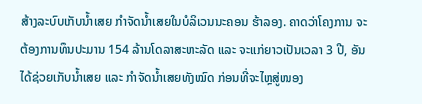ສ້າງລະບົບເກັບນ້ຳເສຍ ກຳຈັດນ້ຳເສຍໃນບໍລິເວນນະຄອນ ຮ້າລອງ. ຄາດວ່າໂຄງການ ຈະຕ້ອງການທຶນປະມານ 154 ລ້ານໂດລາສະຫະລັດ ແລະ ຈະແກ່ຍາວເປັນເວລາ 3 ປີ, ອັນໄດ້ຊ່ວຍເກັບນ້ຳເສຍ ແລະ ກຳຈັດນ້ຳເສຍທັງໝົດ ກ່ອນທີ່ຈະໄຫຼສູ່ໜອງ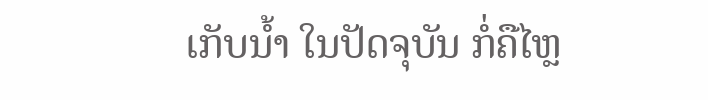ເກັບນ້ຳ ໃນປັດຈຸບັນ ກໍ່ຄືໄຫຼ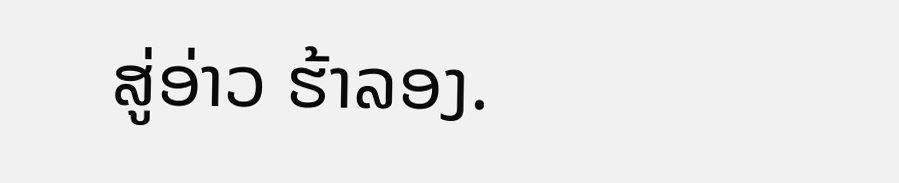ສູ່ອ່າວ ຮ້າລອງ.